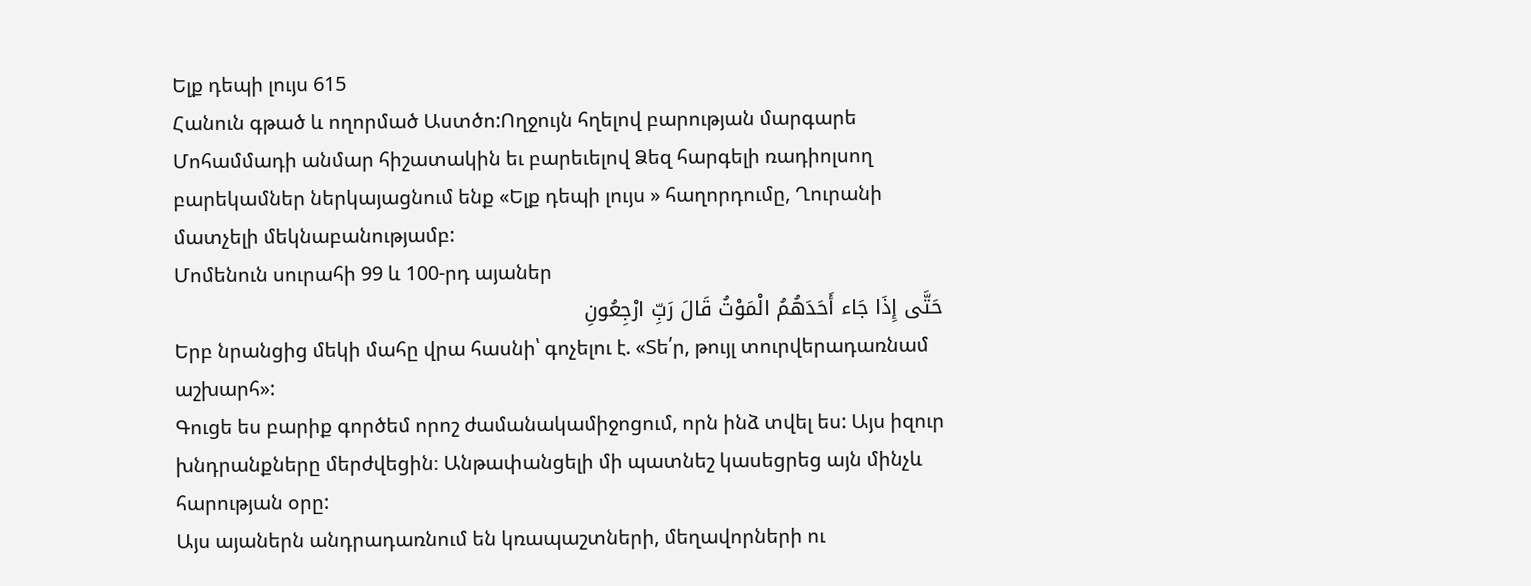Ելք դեպի լույս 615
Հանուն գթած և ողորմած Աստծո:Ողջույն հղելով բարության մարգարե Մոհամմադի անմար հիշատակին եւ բարեւելով Ձեզ հարգելի ռադիոլսող բարեկամներ ներկայացնում ենք «Ելք դեպի լույս » հաղորդումը, Ղուրանի մատչելի մեկնաբանությամբ:
Մոմենուն սուրահի 99 և 100-րդ այաներ
حَتَّى إِذَا جَاء أَحَدَهُمُ الْمَوْتُ قَالَ رَبِّ ارْجِعُونِ
Երբ նրանցից մեկի մահը վրա հասնի՝ գոչելու է. «Տե՛ր, թույլ տուրվերադառնամ աշխարհ»:
Գուցե ես բարիք գործեմ որոշ ժամանակամիջոցում, որն ինձ տվել ես: Այս իզուր խնդրանքները մերժվեցին։ Անթափանցելի մի պատնեշ կասեցրեց այն մինչև հարության օրը:
Այս այաներն անդրադառնում են կռապաշտների, մեղավորների ու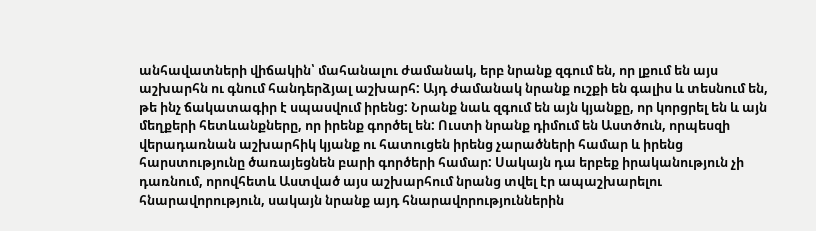անհավատների վիճակին՝ մահանալու ժամանակ, երբ նրանք զգում են, որ լքում են այս աշխարհն ու գնում հանդերձյալ աշխարհ: Այդ ժամանակ նրանք ուշքի են գալիս և տեսնում են, թե ինչ ճակատագիր է սպասվում իրենց: Նրանք նաև զգում են այն կյանքը, որ կորցրել են և այն մեղքերի հետևանքները, որ իրենք գործել են: Ուստի նրանք դիմում են Աստծուն, որպեսզի վերադառնան աշխարհիկ կյանք ու հատուցեն իրենց չարածների համար և իրենց հարստությունը ծառայեցնեն բարի գործերի համար: Սակայն դա երբեք իրականություն չի դառնում, որովհետև Աստված այս աշխարհում նրանց տվել էր ապաշխարելու հնարավորություն, սակայն նրանք այդ հնարավորություններին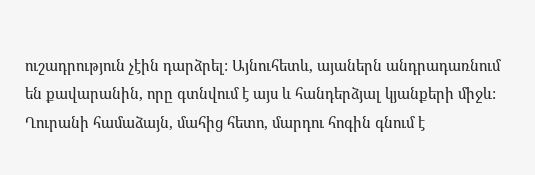ուշադրություն չէին դարձրել: Այնուհետև, այաներն անդրադառնում են քավարանին, որը գտնվում է այս և հանդերձյալ կյանքերի միջև: Ղուրանի համաձայն, մահից հետո, մարդու հոգին գնում է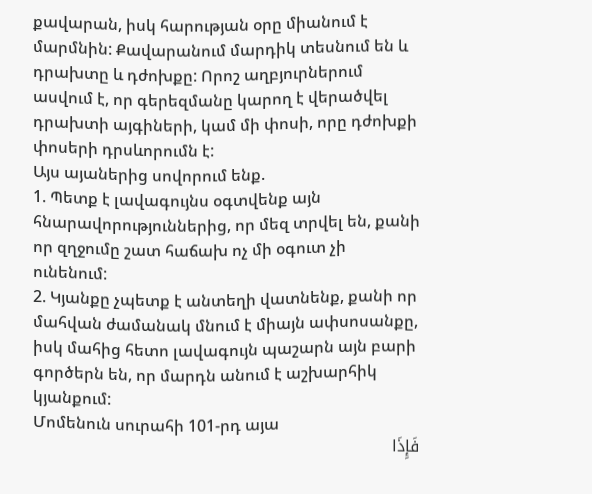քավարան, իսկ հարության օրը միանում է մարմնին: Քավարանում մարդիկ տեսնում են և դրախտը և դժոխքը: Որոշ աղբյուրներում ասվում է, որ գերեզմանը կարող է վերածվել դրախտի այգիների, կամ մի փոսի, որը դժոխքի փոսերի դրսևորումն է:
Այս այաներից սովորում ենք.
1. Պետք է լավագույնս օգտվենք այն հնարավորություններից, որ մեզ տրվել են, քանի որ զղջումը շատ հաճախ ոչ մի օգուտ չի ունենում:
2. Կյանքը չպետք է անտեղի վատնենք, քանի որ մահվան ժամանակ մնում է միայն ափսոսանքը, իսկ մահից հետո լավագույն պաշարն այն բարի գործերն են, որ մարդն անում է աշխարհիկ կյանքում:
Մոմենուն սուրահի 101-րդ այա
فَإِذَا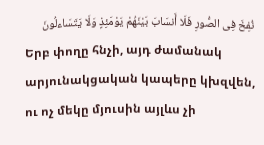نُفِخَ فِی الصُّورِ فَلَا أَنسَابَ بَیْنَهُمْ یَوْمَئِذٍ وَلَا یَتَسَاءلُونَ
Երբ փողը հնչի, այդ ժամանակ արյունակցական կապերը կխզվեն, ու ոչ մեկը մյուսին այլևս չի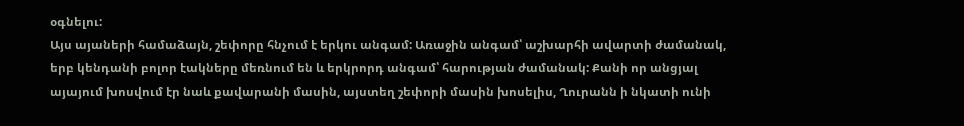օգնելու:
Այս այաների համաձայն, շեփորը հնչում է երկու անգամ: Առաջին անգամ՝ աշխարհի ավարտի ժամանակ, երբ կենդանի բոլոր էակները մեռնում են և երկրորդ անգամ՝ հարության ժամանակ: Քանի որ անցյալ այայում խոսվում էր նաև քավարանի մասին, այստեղ շեփորի մասին խոսելիս, Ղուրանն ի նկատի ունի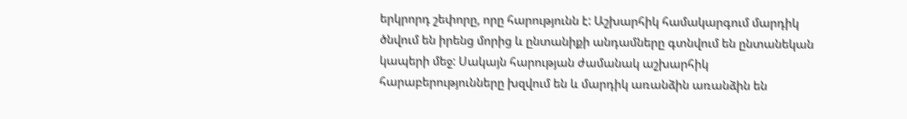երկրորդ շեփորը, որը հարությունն է: Աշխարհիկ համակարգում մարդիկ ծնվում են իրենց մորից և ընտանիքի անդամները գտնվում են ընտանեկան կապերի մեջ: Սակայն հարության ժամանակ աշխարհիկ հարաբերությունները խզվում են և մարդիկ առանձին առանձին են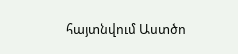հայտնվում Աստծո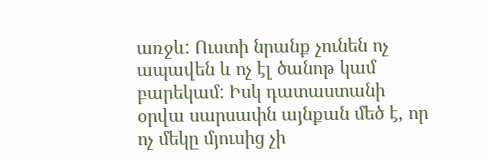առջև: Ուստի նրանք չունեն ոչ ապավեն և ոչ էլ ծանոթ կամ բարեկամ: Իսկ դատաստանի օրվա սարսափն այնքան մեծ է, որ ոչ մեկը մյուսից չի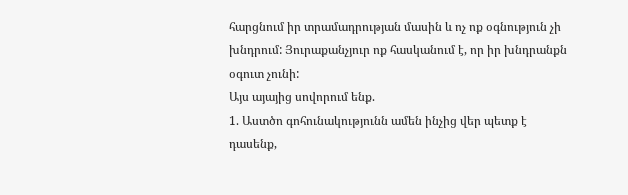հարցնում իր տրամադրության մասին և ոչ ոք օգնություն չի խնդրում: Յուրաքանչյուր ոք հասկանում է, որ իր խնդրանքն օգուտ չունի:
Այս այայից սովորում ենք.
1. Աստծո գոհունակությունն ամեն ինչից վեր պետք է դասենք,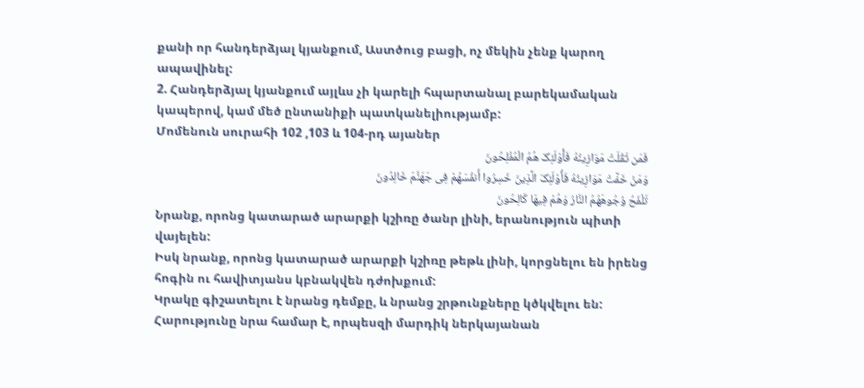քանի որ հանդերձյալ կյանքում, Աստծուց բացի, ոչ մեկին չենք կարող ապավինել:
2. Հանդերձյալ կյանքում այլևս չի կարելի հպարտանալ բարեկամական կապերով, կամ մեծ ընտանիքի պատկանելիությամբ:
Մոմենուն սուրահի 102 ,103 և 104-րդ այաներ
فَمَن ثَقُلَتْ مَوَازِینُهُ فَأُوْلَئِکَ هُمُ الْمُفْلِحُونَ
وَمَنْ خَفَّتْ مَوَازِینُهُ فَأُوْلَئِکَ الَّذِینَ خَسِرُوا أَنفُسَهُمْ فِی جَهَنَّمَ خَالِدُونَ
تَلْفَحُ وُجُوهَهُمُ النَّارُ وَهُمْ فِیهَا کَالِحُونَ
Նրանք, որոնց կատարած արարքի կշիռը ծանր լինի, երանություն պիտի վայելեն:
Իսկ նրանք, որոնց կատարած արարքի կշիռը թեթև լինի, կորցնելու են իրենց հոգին ու հավիտյանս կբնակվեն դժոխքում:
Կրակը գիշատելու է նրանց դեմքը, և նրանց շրթունքները կծկվելու են:
Հարությունը նրա համար է, որպեսզի մարդիկ ներկայանան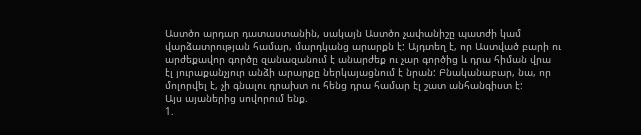Աստծո արդար դատաստանին, սակայն Աստծո չափանիշը պատժի կամ վարձատրության համար, մարդկանց արարքն է: Այդտեղ է, որ Աստված բարի ու արժեքավոր գործը զանազանում է անարժեք ու չար գործից և դրա հիման վրա էլ յուրաքանչյուր անձի արարքը ներկայացնում է նրան: Բնականաբար, նա, որ մոլորվել է, չի գնալու դրախտ ու հենց դրա համար էլ շատ անհանգիստ է:
Այս այաներից սովորում ենք.
1.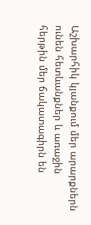Աշխարհիկ կյանքում մեր արարքներն ունեն հետևանքներ և առաջին հերթին մեր ճակատագիրն են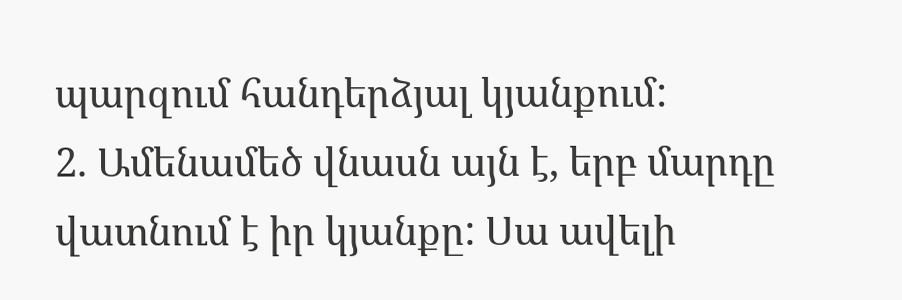պարզում հանդերձյալ կյանքում:
2. Ամենամեծ վնասն այն է, երբ մարդը վատնում է իր կյանքը: Սա ավելի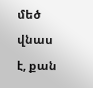մեծ վնաս է, քան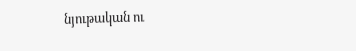նյութական ու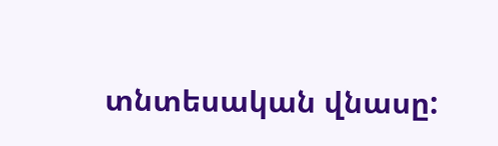տնտեսական վնասը: